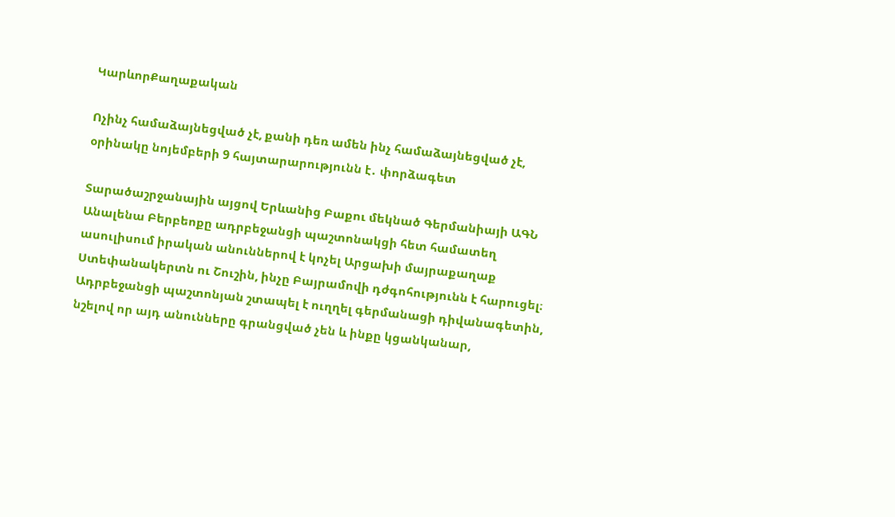ԿարևորՔաղաքական

Ոչինչ համաձայնեցված չէ, քանի դեռ ամեն ինչ համաձայնեցված չէ, օրինակը նոյեմբերի 9 հայտարարությունն է․ փորձագետ

Տարածաշրջանային այցով Երևանից Բաքու մեկնած Գերմանիայի ԱԳՆ Անալենա Բերբեոքը ադրբեջանցի պաշտոնակցի հետ համատեղ ասուլիսում իրական անուններով է կոչել Արցախի մայրաքաղաք Ստեփանակերտն ու Շուշին, ինչը Բայրամովի դժգոհությունն է հարուցել։ Ադրբեջանցի պաշտոնյան շտապել է ուղղել գերմանացի դիվանագետին, նշելով որ այդ անունները գրանցված չեն և ինքը կցանկանար,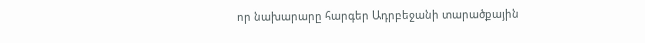որ նախարարը հարգեր Ադրբեջանի տարածքային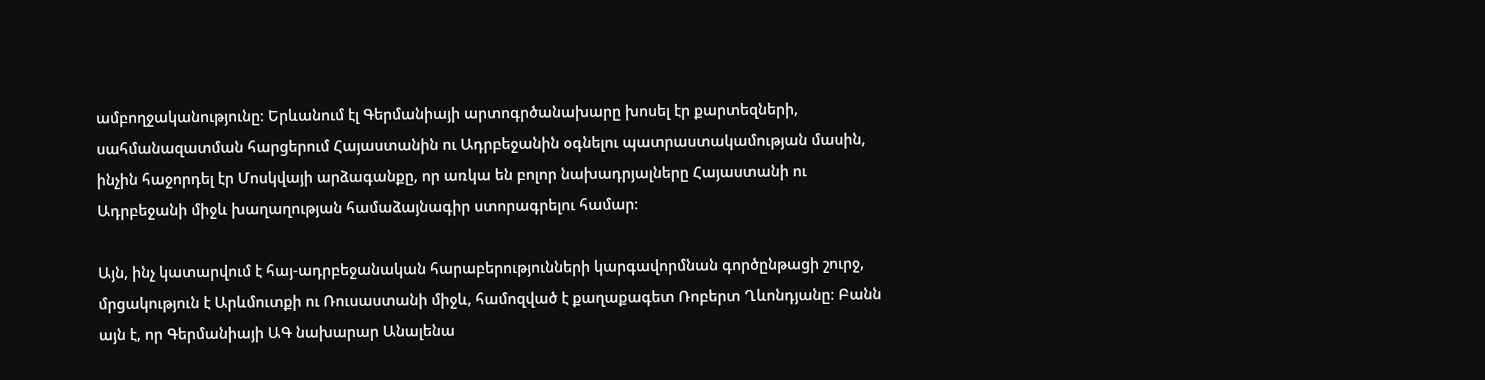ամբողջականությունը։ Երևանում էլ Գերմանիայի արտոգրծանախարը խոսել էր քարտեզների, սահմանազատման հարցերում Հայաստանին ու Ադրբեջանին օգնելու պատրաստակամության մասին, ինչին հաջորդել էր Մոսկվայի արձագանքը, որ առկա են բոլոր նախադրյալները Հայաստանի ու Ադրբեջանի միջև խաղաղության համաձայնագիր ստորագրելու համար։

Այն, ինչ կատարվում է հայ-ադրբեջանական հարաբերությունների կարգավորմնան գործընթացի շուրջ, մրցակություն է Արևմուտքի ու Ռուսաստանի միջև, համոզված է քաղաքագետ Ռոբերտ Ղևոնդյանը։ Բանն այն է, որ Գերմանիայի ԱԳ նախարար Անալենա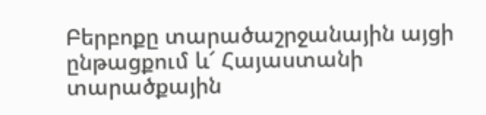Բերբոքը տարածաշրջանային այցի ընթացքում և՜ Հայաստանի տարածքային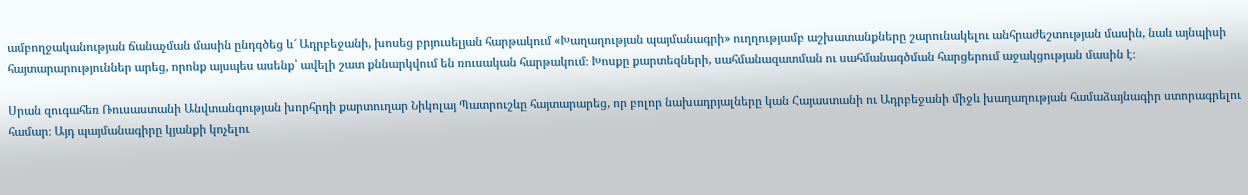ամբողջականության ճանաչման մասին ընդգծեց և՜ Ադրբեջանի, խոսեց բրյուսելյան հարթակում «Խաղաղության պայմանագրի» ուղղությամբ աշխատանքները շարունակելու անհրաժեշտության մասին, նաև այնպիսի հայտարարություններ արեց, որոնք այսպես ասենք՝ ավելի շատ քննարկվում են ռուսական հարթակում։ Խոսքը քարտեզների, սահմանազատման ու սահմանագծման հարցերում աջակցության մասին է։

Սրան զուգահեռ Ռուսաստանի Անվտանգության խորհրդի քարտուղար Նիկոլայ Պատրուշևը հայտարարեց, որ բոլոր նախադրյալները կան Հայաստանի ու Ադրբեջանի միջև խաղաղության համաձայնագիր ստորագրելու համար։ Այդ պայմանագիրը կյանքի կոչելու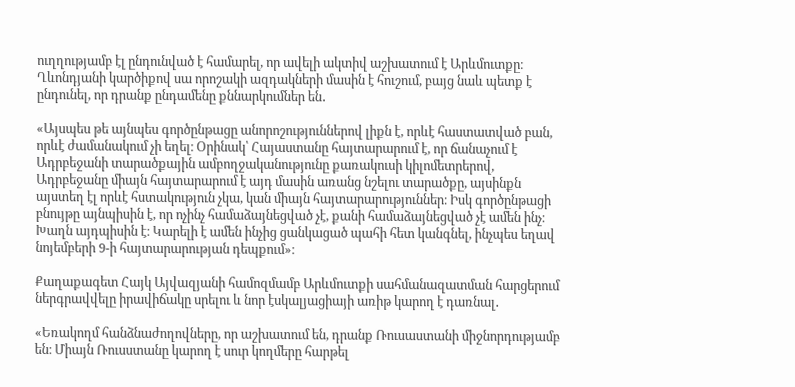ուղղությամբ էլ ընդունված է համարել, որ ավելի ակտիվ աշխատում է Արևմուտքը։ Ղևոնդյանի կարծիքով սա որոշակի ազդակների մասին է հուշում, բայց նաև պետք է ընդունել, որ դրանք ընդամենը քննարկումներ են․

«Այսպես թե այնպես գործընթացը անորոշություններով լիքն է, որևէ հաստատված բան, որևէ ժամանակում չի եղել։ Օրինակ՝ Հայաստանը հայտարարում է, որ ճանաչում է Ադրբեջանի տարածքային ամբողջականությունը քառակուսի կիլոմետրերով, Ադրբեջանը միայն հայտարարում է այդ մասին առանց նշելու տարածքը, այսինքն այստեղ էլ որևէ հստակություն չկա, կան միայն հայտարարություններ։ Իսկ գործընթացի բնույթը այնպիսին է, որ ոչինչ համաձայնեցված չէ, քանի համաձայնեցված չէ ամեն ինչ։ Խաղն այդպիսին է։ Կարելի է ամեն ինչից ցանկացած պահի հետ կանգնել, ինչպես եղավ նոյեմբերի 9-ի հայտարարության դեպքում»։

Քաղաքագետ Հայկ Այվազյանի համոզմամբ Արևմուտքի սահմանազատման հարցերում ներգրավվելը իրավիճակը սրելու և նոր էսկալյացիայի առիթ կարող է դառնալ․

«Եռակողմ հանձնաժողովները, որ աշխատում են, դրանք Ռուսաստանի միջնորդությամբ են։ Միայն Ռուսստանը կարող է սուր կողմերը հարթել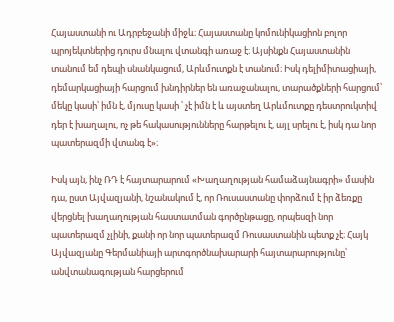Հայաստանի ու Ադրբեջանի միջև։ Հայաստանը կոմունիկացիոն բոլոր պրոյեկտներից դուրս մնալու վտանգի առաջ է։ Այսինքն Հայաստանին տանում եմ դեպի սնանկացում, Արևմուտքն է տանում։ Իսկ դելիմիտացիայի, դեմարկացիայի հարցում խնդիրներ են առաջանալու, տարածքների հարցում՝ մեկը կասի՝ իմն է, մյուսը կասի ՝ չէ իմն է և այստեղ Արևմուտքը դեստրուկտիվ դեր է խաղալու, ոչ թե հակասությունները հարթելու է, այլ սրելու է, իսկ դա նոր պատերազմի վտանգ է»։

Իսկ այն, ինչ ՌԴ է հայտարարում «Խաղաղության համաձայնագրի» մասին դա, ըստ Այվազյանի, նշանակում է, որ Ռուսաստանը փորձում է իր ձեռքը վերցնել խաղաղության հաստատման գործընթացը, որպեսզի նոր պատերազմ չլինի, քանի որ նոր պատերազմ Ռուսաստանին պետք չէ։ Հայկ Այվազյանը Գերմանիայի արտգործնախարարի հայտարարությունը՝ անվտանագության հարցերում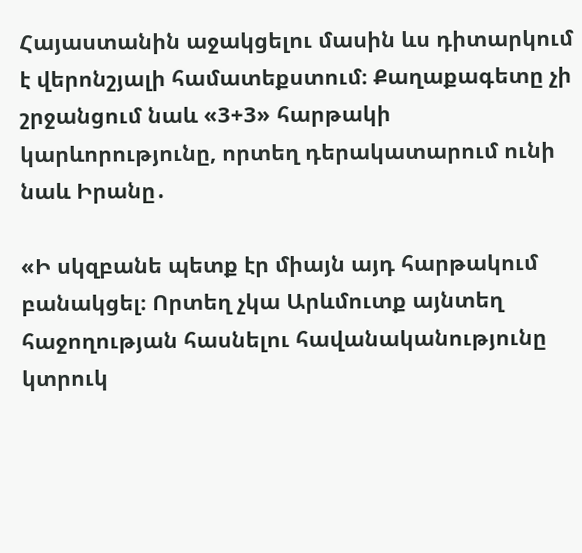Հայաստանին աջակցելու մասին ևս դիտարկում է վերոնշյալի համատեքստում։ Քաղաքագետը չի շրջանցում նաև «3+3» հարթակի կարևորությունը, որտեղ դերակատարում ունի նաև Իրանը․

«Ի սկզբանե պետք էր միայն այդ հարթակում բանակցել։ Որտեղ չկա Արևմուտք այնտեղ հաջողության հասնելու հավանականությունը կտրուկ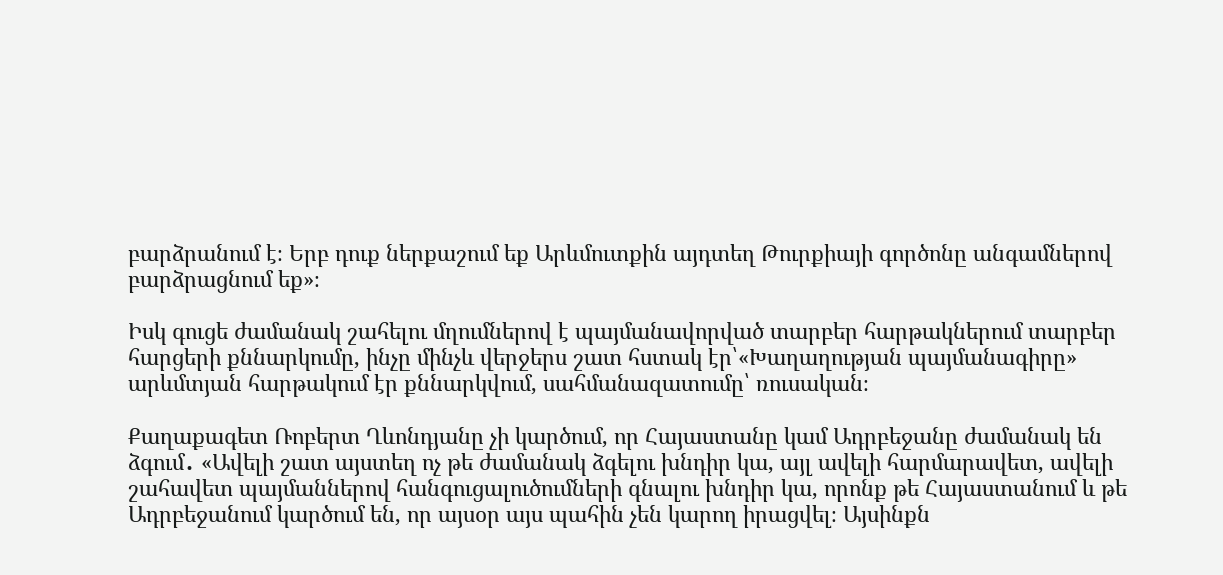բարձրանում է։ Երբ դուք ներքաշում եք Արևմուտքին այդտեղ Թուրքիայի գործոնը անգամներով բարձրացնում եք»։

Իսկ գուցե ժամանակ շահելու մղումներով է պայմանավորված տարբեր հարթակներում տարբեր հարցերի քննարկումը, ինչը մինչև վերջերս շատ հստակ էր՝«Խաղաղության պայմանագիրը» արևմտյան հարթակում էր քննարկվում, սահմանազատումը՝ ռուսական։

Քաղաքագետ Ռոբերտ Ղևոնդյանը չի կարծում, որ Հայաստանը կամ Ադրբեջանը ժամանակ են ձգում․ «Ավելի շատ այստեղ ոչ թե ժամանակ ձգելու խնդիր կա, այլ ավելի հարմարավետ, ավելի շահավետ պայմաններով հանգուցալուծումների գնալու խնդիր կա, որոնք թե Հայաստանում և թե Ադրբեջանում կարծում են, որ այսօր այս պահին չեն կարող իրացվել։ Այսինքն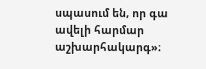սպասում են, որ գա ավելի հարմար աշխարհակարգ»։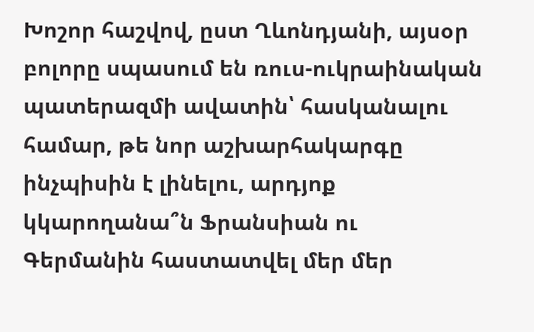Խոշոր հաշվով, ըստ Ղևոնդյանի, այսօր բոլորը սպասում են ռուս-ուկրաինական պատերազմի ավատին՝ հասկանալու համար, թե նոր աշխարհակարգը ինչպիսին է լինելու, արդյոք կկարողանա՞ն Ֆրանսիան ու Գերմանին հաստատվել մեր մեր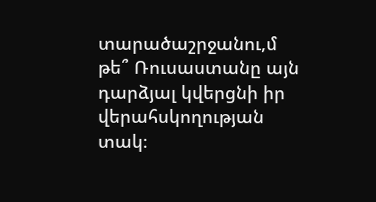տարածաշրջանու,մ թե՞ Ռուսաստանը այն դարձյալ կվերցնի իր վերահսկողության տակ։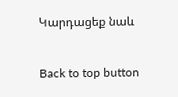Կարդացեք նաև

Back to top button